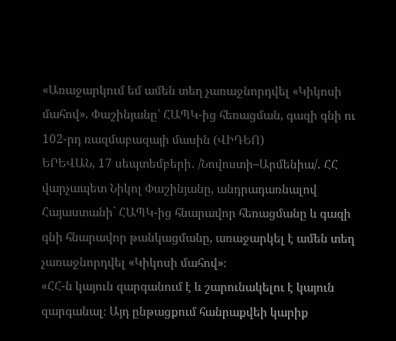«Առաջարկում եմ ամեն տեղ չառաջնորդվել «Կիկոսի մահով». Փաշինյանը՝ ՀԱՊԿ-ից հեռացման, գազի գնի ու 102-րդ ռազմաբազայի մասին (ՎԻԴԵՈ)
ԵՐԵՎԱՆ, 17 սեպտեմբերի․ /Նովոստի–Արմենիա/․ ՀՀ վարչապետ Նիկոլ Փաշինյանը, անդրադառնալով Հայաստանի` ՀԱՊԿ-ից հնարավոր հեռացմանը և գազի գնի հնարավոր թանկացմանը, առաջարկել է ամեն տեղ չառաջնորդվել «Կիկոսի մահով»։
«ՀՀ-ն կայուն զարգանում է և շարունակելու է կայուն զարգանալ։ Այդ ընթացքում հանրաքվեի կարիք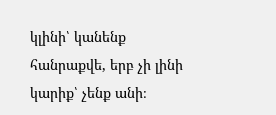կլինի՝ կանենք հանրաքվե, երբ չի լինի կարիք՝ չենք անի։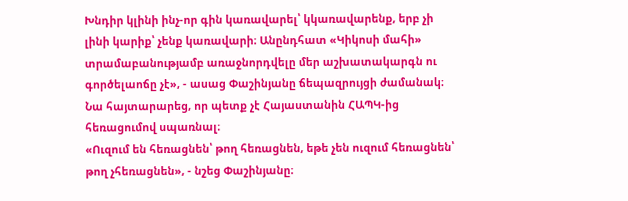Խնդիր կլինի ինչ-որ գին կառավարել՝ կկառավարենք, երբ չի լինի կարիք՝ չենք կառավարի։ Անընդհատ «Կիկոսի մահի» տրամաբանությամբ առաջնորդվելը մեր աշխատակարգն ու գործելաոճը չէ», - ասաց Փաշինյանը ճեպազրույցի ժամանակ։
Նա հայտարարեց, որ պետք չէ Հայաստանին ՀԱՊԿ-ից հեռացումով սպառնալ։
«Ուզում են հեռացնեն՝ թող հեռացնեն, եթե չեն ուզում հեռացնեն՝ թող չհեռացնեն», - նշեց Փաշինյանը։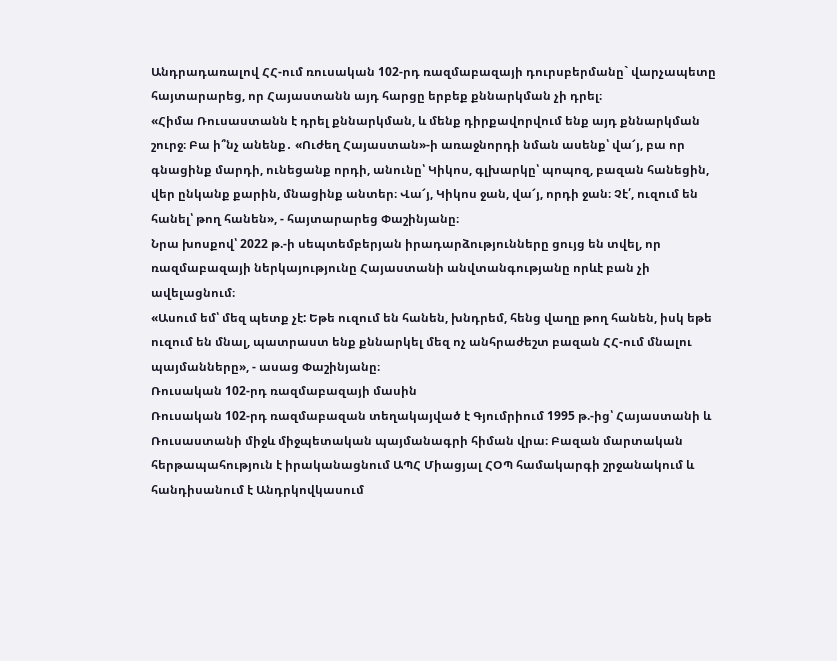Անդրադառալով ՀՀ-ում ռուսական 102-րդ ռազմաբազայի դուրսբերմանը` վարչապետը հայտարարեց, որ Հայաստանն այդ հարցը երբեք քննարկման չի դրել։
«Հիմա Ռուսաստանն է դրել քննարկման, և մենք դիրքավորվում ենք այդ քննարկման շուրջ։ Բա ի՞նչ անենք․ «Ուժեղ Հայաստան»-ի առաջնորդի նման ասենք՝ վա՜յ, բա որ գնացինք մարդի, ունեցանք որդի, անունը՝ Կիկոս, գլխարկը՝ պոպոզ, բազան հանեցին, վեր ընկանք քարին, մնացինք անտեր։ Վա՜յ, Կիկոս ջան, վա՜յ, որդի ջան։ Չէ՛, ուզում են հանել՝ թող հանեն», - հայտարարեց Փաշինյանը։
Նրա խոսքով՝ 2022 թ.-ի սեպտեմբերյան իրադարձությունները ցույց են տվել, որ ռազմաբազայի ներկայությունը Հայաստանի անվտանգությանը որևէ բան չի ավելացնում։
«Ասում եմ՝ մեզ պետք չէ: Եթե ուզում են հանեն, խնդրեմ, հենց վաղը թող հանեն, իսկ եթե ուզում են մնալ, պատրաստ ենք քննարկել մեզ ոչ անհրաժեշտ բազան ՀՀ-ում մնալու պայմանները», - ասաց Փաշինյանը։
Ռուսական 102-րդ ռազմաբազայի մասին
Ռուսական 102-րդ ռազմաբազան տեղակայված է Գյումրիում 1995 թ.-ից՝ Հայաստանի և Ռուսաստանի միջև միջպետական պայմանագրի հիման վրա։ Բազան մարտական հերթապահություն է իրականացնում ԱՊՀ Միացյալ ՀՕՊ համակարգի շրջանակում և հանդիսանում է Անդրկովկասում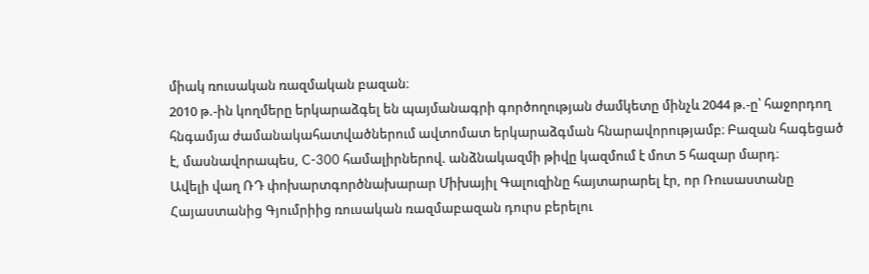միակ ռուսական ռազմական բազան։
2010 թ.-ին կողմերը երկարաձգել են պայմանագրի գործողության ժամկետը մինչև 2044 թ.-ը՝ հաջորդող հնգամյա ժամանակահատվածներում ավտոմատ երկարաձգման հնարավորությամբ։ Բազան հագեցած է, մասնավորապես, C-300 համալիրներով. անձնակազմի թիվը կազմում է մոտ 5 հազար մարդ։
Ավելի վաղ ՌԴ փոխարտգործնախարար Միխայիլ Գալուզինը հայտարարել էր, որ Ռուսաստանը Հայաստանից Գյումրիից ռուսական ռազմաբազան դուրս բերելու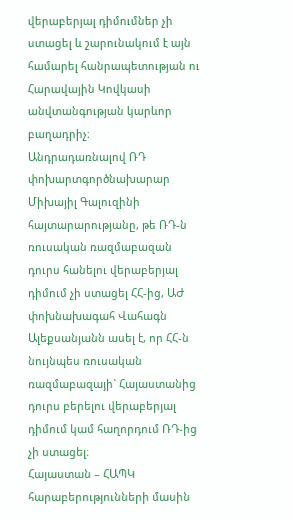վերաբերյալ դիմումներ չի ստացել և շարունակում է այն համարել հանրապետության ու Հարավային Կովկասի անվտանգության կարևոր բաղադրիչ։
Անդրադառնալով ՌԴ փոխարտգործնախարար Միխայիլ Գալուզինի հայտարարությանը, թե ՌԴ-ն ռուսական ռազմաբազան դուրս հանելու վերաբերյալ դիմում չի ստացել ՀՀ-ից, ԱԺ փոխնախագահ Վահագն Ալեքսանյանն ասել է, որ ՀՀ-ն նույնպես ռուսական ռազմաբազայի` Հայաստանից դուրս բերելու վերաբերյալ դիմում կամ հաղորդում ՌԴ-ից չի ստացել։
Հայաստան – ՀԱՊԿ հարաբերությունների մասին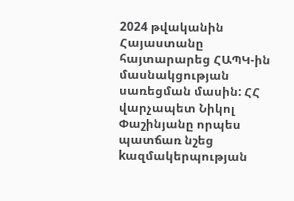2024 թվականին Հայաստանը հայտարարեց ՀԱՊԿ-ին մասնակցության սառեցման մասին: ՀՀ վարչապետ Նիկոլ Փաշինյանը որպես պատճառ նշեց kազմակերպության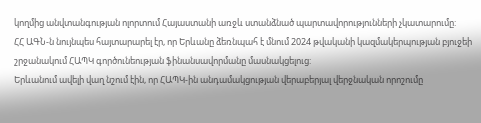կողմից անվտանգության ոլորտում Հայաստանի առջև ստանձնած պարտավորությունների չկատարումը:
ՀՀ ԱԳՆ-ն նույնպես հայտարարել էր, որ Երևանը ձեռնպահ է մնում 2024 թվականի կազմակերպության բյուջեի շրջանակում ՀԱՊԿ գործունեության ֆինանսավորմանը մասնակցելուց:
Երևանում ավելի վաղ նշում էին, որ ՀԱՊԿ-ին անդամակցության վերաբերյալ վերջնական որոշումը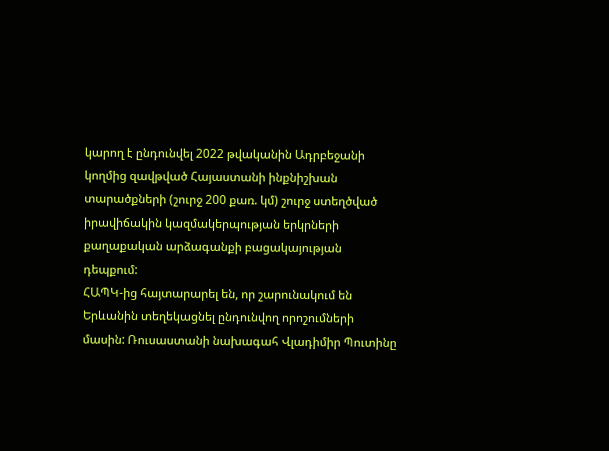կարող է ընդունվել 2022 թվականին Ադրբեջանի կողմից զավթված Հայաստանի ինքնիշխան տարածքների (շուրջ 200 քառ. կմ) շուրջ ստեղծված իրավիճակին կազմակերպության երկրների քաղաքական արձագանքի բացակայության դեպքում:
ՀԱՊԿ-ից հայտարարել են, որ շարունակում են Երևանին տեղեկացնել ընդունվող որոշումների մասին: Ռուսաստանի նախագահ Վլադիմիր Պուտինը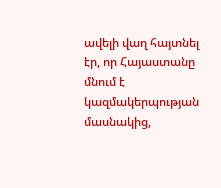ավելի վաղ հայտնել էր, որ Հայաստանը մնում է կազմակերպության մասնակից,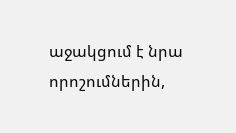աջակցում է նրա որոշումներին,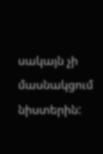սակայն չի մասնակցում նիստերին: